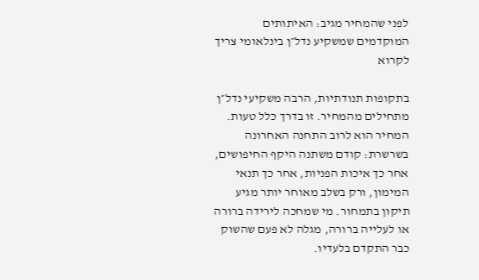לפני שהמחיר מגיב: האיתותים המוקדמים שמשקיע נדל״ן בינלאומי צריך לקרוא

בתקופות תנודתיות, הרבה משקיעי נדל״ן מתחילים מהמחיר. זו בדרך כלל טעות. המחיר הוא לרוב התחנה האחרונה בשרשרת: קודם משתנה היקף החיפושים, אחר כך איכות הפניות, אחר כך תנאי המימון, ורק בשלב מאוחר יותר מגיע תיקון בתמחור. מי שמחכה לירידה ברורה או לעלייה ברורה, מגלה לא פעם שהשוק כבר התקדם בלעדיו.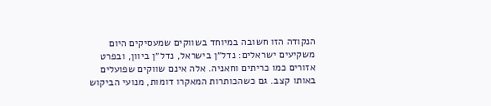הנקודה הזו חשובה במיוחד בשווקים שמעסיקים היום משקיעים ישראלים: נדל״ן בישראל, נדל״ן ביוון, ובפרט אזורים כמו כריתים וחאניה. אלה אינם שווקים שפועלים באותו קצב. גם כשהכותרות המאקרו דומות, מנועי הביקוש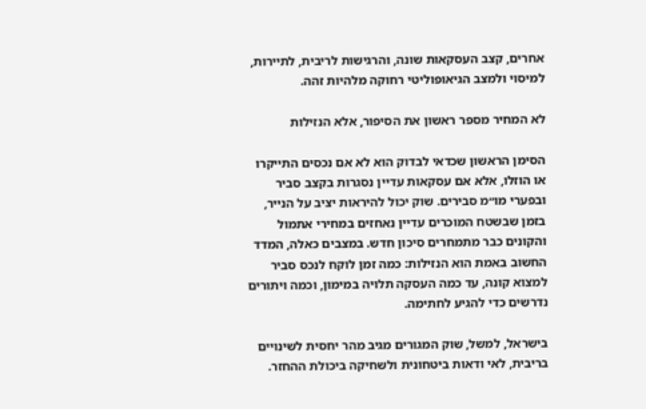אחרים, קצב העסקאות שונה, והרגישות לריבית, לתיירות, למיסוי ולמצב הגיאופוליטי רחוקה מלהיות זהה.

לא המחיר מספר ראשון את הסיפור, אלא הנזילות

הסימן הראשון שכדאי לבדוק הוא לא אם נכסים התייקרו או הוזלו, אלא אם עסקאות עדיין נסגרות בקצב סביר ובפערי מו״מ סבירים. שוק יכול להיראות יציב על הנייר, בזמן שבשטח המוכרים עדיין נאחזים במחירי אתמול והקונים כבר מתמחרים סיכון חדש. במצבים כאלה, המדד החשוב באמת הוא הנזילות: כמה זמן לוקח לנכס סביר למצוא קונה, עד כמה העסקה תלויה במימון, וכמה ויתורים נדרשים כדי להגיע לחתימה.

בישראל, למשל, שוק המגורים מגיב מהר יחסית לשינויים בריבית, לאי ודאות ביטחונית ולשחיקה ביכולת ההחזר.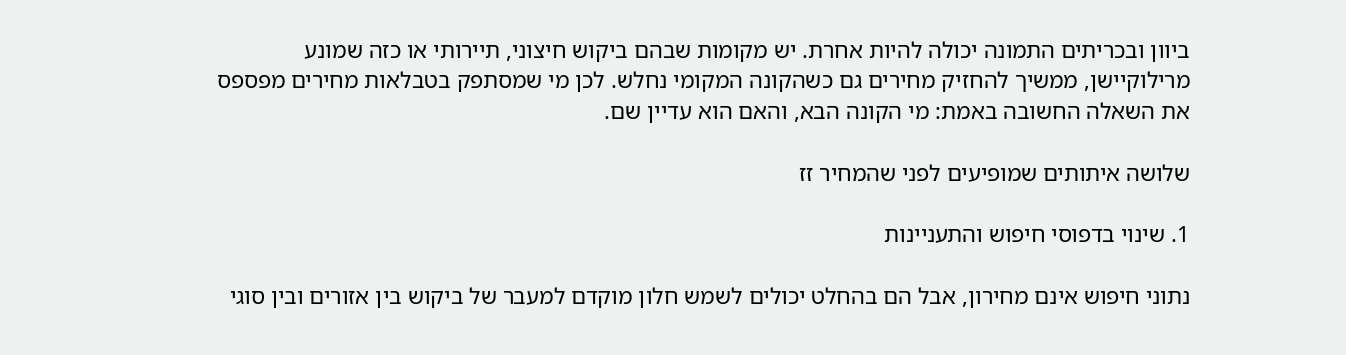ביוון ובכריתים התמונה יכולה להיות אחרת. יש מקומות שבהם ביקוש חיצוני, תיירותי או כזה שמונע מרילוקיישן, ממשיך להחזיק מחירים גם כשהקונה המקומי נחלש. לכן מי שמסתפק בטבלאות מחירים מפספס את השאלה החשובה באמת: מי הקונה הבא, והאם הוא עדיין שם.

שלושה איתותים שמופיעים לפני שהמחיר זז

1. שינוי בדפוסי חיפוש והתעניינות

נתוני חיפוש אינם מחירון, אבל הם בהחלט יכולים לשמש חלון מוקדם למעבר של ביקוש בין אזורים ובין סוגי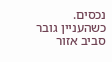נכסים. כשהעניין גובר סביב אזור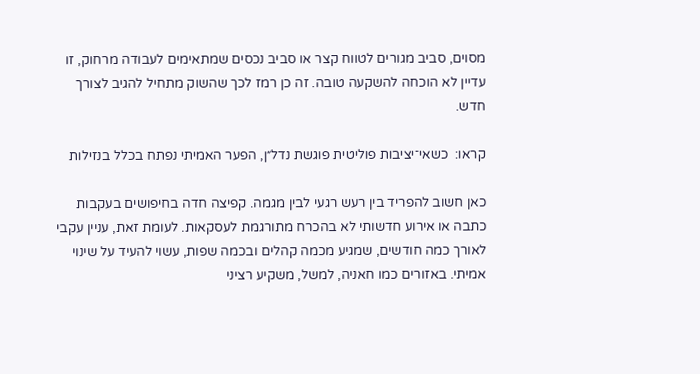מסוים, סביב מגורים לטווח קצר או סביב נכסים שמתאימים לעבודה מרחוק, זו עדיין לא הוכחה להשקעה טובה. זה כן רמז לכך שהשוק מתחיל להגיב לצורך חדש.

קראו:  כשאי־יציבות פוליטית פוגשת נדל״ן, הפער האמיתי נפתח בכלל בנזילות

כאן חשוב להפריד בין רעש רגעי לבין מגמה. קפיצה חדה בחיפושים בעקבות כתבה או אירוע חדשותי לא בהכרח מתורגמת לעסקאות. לעומת זאת, עניין עקבי לאורך כמה חודשים, שמגיע מכמה קהלים ובכמה שפות, עשוי להעיד על שינוי אמיתי. באזורים כמו חאניה, למשל, משקיע רציני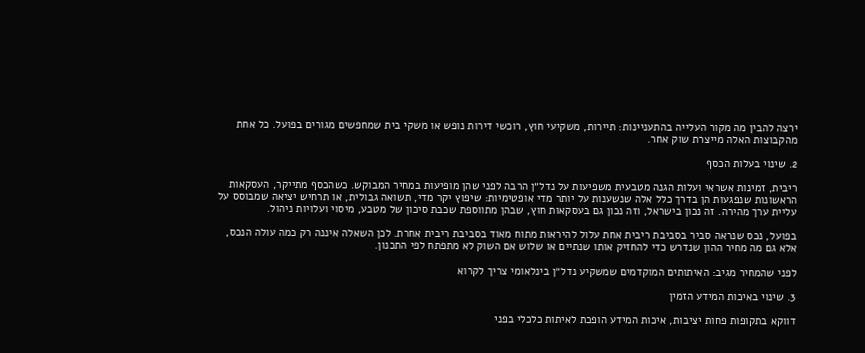ירצה להבין מה מקור העלייה בהתעניינות: תיירות, משקיעי חוץ, רוכשי דירות נופש או משקי בית שמחפשים מגורים בפועל. כל אחת מהקבוצות האלה מייצרת שוק אחר.

2. שינוי בעלות הכסף

ריבית, זמינות אשראי ועלות הגנה מטבעית משפיעות על נדל״ן הרבה לפני שהן מופיעות במחיר המבוקש. כשהכסף מתייקר, העסקאות הראשונות שנפגעות הן בדרך כלל אלה שנשענות על יותר מדי אופטימיות: שיפוץ יקר מדי, תשואה גבולית, או תרחיש יציאה שמבוסס על עליית ערך מהירה. זה נכון בישראל, וזה נכון גם בעסקאות חוץ, שבהן מתווספת שכבת סיכון של מטבע, מיסוי ועלויות ניהול.

בפועל, נכס שנראה סביר בסביבת ריבית אחת עלול להיראות מתוח מאוד בסביבת ריבית אחרת. לכן השאלה איננה רק כמה עולה הנכס, אלא גם מה מחיר ההון שנדרש כדי להחזיק אותו שנתיים או שלוש אם השוק לא מתפתח לפי התכנון.

לפני שהמחיר מגיב: האיתותים המוקדמים שמשקיע נדל״ן בינלאומי צריך לקרוא

3. שינוי באיכות המידע הזמין

דווקא בתקופות פחות יציבות, איכות המידע הופכת לאיתות כלכלי בפני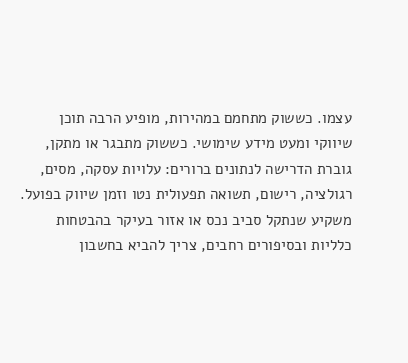עצמו. כששוק מתחמם במהירות, מופיע הרבה תוכן שיווקי ומעט מידע שימושי. כששוק מתבגר או מתקן, גוברת הדרישה לנתונים ברורים: עלויות עסקה, מסים, רגולציה, רישום, תשואה תפעולית נטו וזמן שיווק בפועל. משקיע שנתקל סביב נכס או אזור בעיקר בהבטחות כלליות ובסיפורים רחבים, צריך להביא בחשבון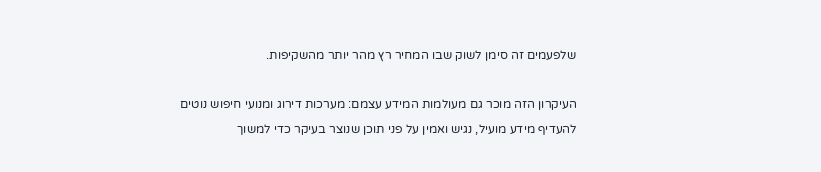שלפעמים זה סימן לשוק שבו המחיר רץ מהר יותר מהשקיפות.

העיקרון הזה מוכר גם מעולמות המידע עצמם: מערכות דירוג ומנועי חיפוש נוטים להעדיף מידע מועיל, נגיש ואמין על פני תוכן שנוצר בעיקר כדי למשוך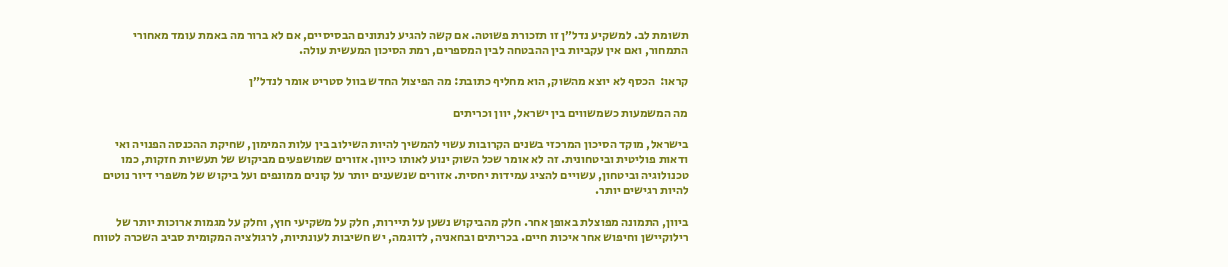תשומת לב. למשקיע נדל״ן זו תזכורת פשוטה. אם קשה להגיע לנתונים הבסיסיים, אם לא ברור מה באמת עומד מאחורי התמחור, ואם אין עקביות בין ההבטחה לבין המספרים, רמת הסיכון המעשית עולה.

קראו:  הכסף לא יוצא מהשוק, הוא מחליף כתובת: מה הפיצול החדש בוול סטריט אומר לנדל״ן

מה המשמעות כשמשווים בין ישראל, יוון וכריתים

בישראל, מוקד הסיכון המרכזי בשנים הקרובות עשוי להמשיך להיות השילוב בין עלות המימון, שחיקת ההכנסה הפנויה ואי ודאות פוליטית וביטחונית. זה לא אומר שכל השוק ינוע לאותו כיוון. אזורים שמושפעים מביקוש של תעשיות חזקות, כמו טכנולוגיה וביטחון, עשויים להציג עמידות יחסית. אזורים שנשענים יותר על קונים ממונפים ועל ביקוש של משפרי דיור נוטים להיות רגישים יותר.

ביוון, התמונה מפוצלת באופן אחר. חלק מהביקוש נשען על תיירות, חלק על משקיעי חוץ, וחלק על מגמות ארוכות יותר של רילוקיישן וחיפוש אחר איכות חיים. בכריתים ובחאניה, לדוגמה, יש חשיבות לעונתיות, לרגולציה המקומית סביב השכרה לטווח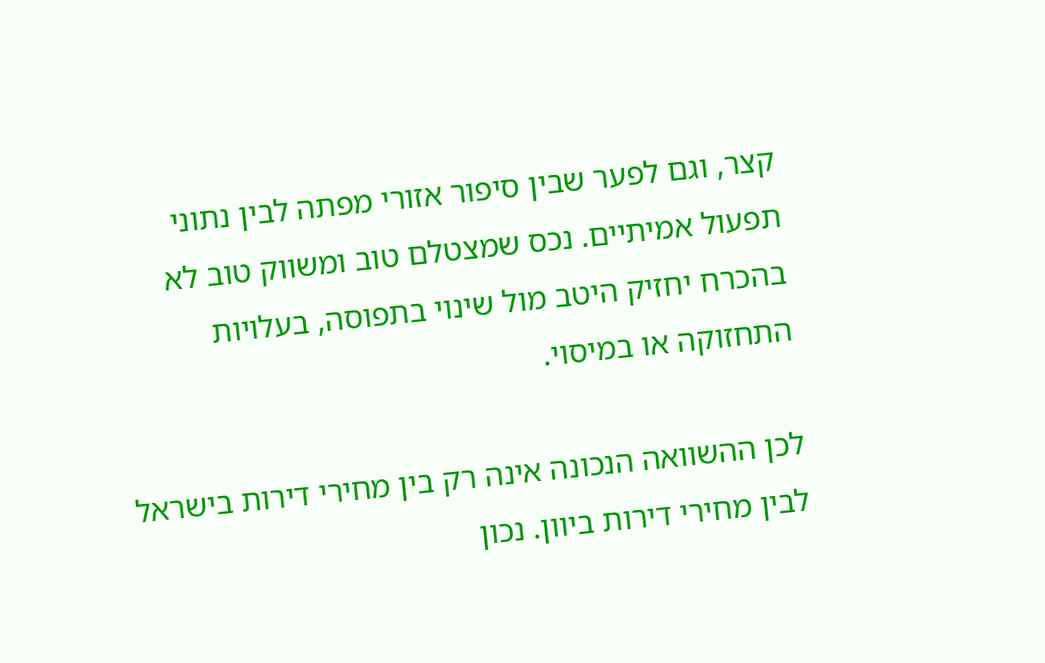קצר, וגם לפער שבין סיפור אזורי מפתה לבין נתוני תפעול אמיתיים. נכס שמצטלם טוב ומשווק טוב לא בהכרח יחזיק היטב מול שינוי בתפוסה, בעלויות התחזוקה או במיסוי.

לכן ההשוואה הנכונה אינה רק בין מחירי דירות בישראל לבין מחירי דירות ביוון. נכון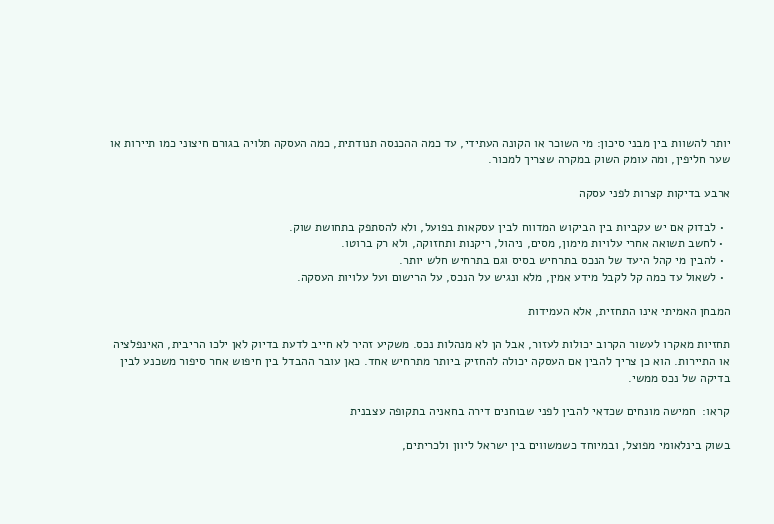יותר להשוות בין מבני סיכון: מי השוכר או הקונה העתידי, עד כמה ההכנסה תנודתית, כמה העסקה תלויה בגורם חיצוני כמו תיירות או שער חליפין, ומה עומק השוק במקרה שצריך למכור.

ארבע בדיקות קצרות לפני עסקה

  • לבדוק אם יש עקביות בין הביקוש המדווח לבין עסקאות בפועל, ולא להסתפק בתחושת שוק.
  • לחשב תשואה אחרי עלויות מימון, מסים, ניהול, ריקנות ותחזוקה, ולא רק ברוטו.
  • להבין מי קהל היעד של הנכס בתרחיש בסיס וגם בתרחיש חלש יותר.
  • לשאול עד כמה קל לקבל מידע אמין, מלא ונגיש על הנכס, על הרישום ועל עלויות העסקה.

המבחן האמיתי אינו התחזית, אלא העמידות

תחזיות מאקרו לעשור הקרוב יכולות לעזור, אבל הן לא מנהלות נכס. משקיע זהיר לא חייב לדעת בדיוק לאן ילכו הריבית, האינפלציה או התיירות. הוא כן צריך להבין אם העסקה יכולה להחזיק ביותר מתרחיש אחד. כאן עובר ההבדל בין חיפוש אחר סיפור משכנע לבין בדיקה של נכס ממשי.

קראו:  חמישה מונחים שכדאי להבין לפני שבוחנים דירה בחאניה בתקופה עצבנית

בשוק בינלאומי מפוצל, ובמיוחד כשמשווים בין ישראל ליוון ולכריתים,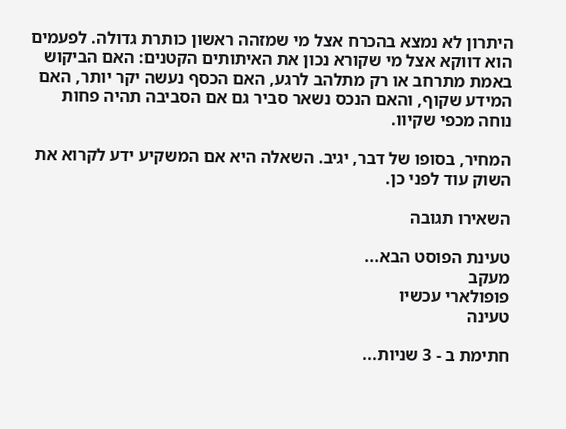היתרון לא נמצא בהכרח אצל מי שמזהה ראשון כותרת גדולה. לפעמים הוא דווקא אצל מי שקורא נכון את האיתותים הקטנים: האם הביקוש באמת מתרחב או רק מתלהב לרגע, האם הכסף נעשה יקר יותר, האם המידע שקוף, והאם הנכס נשאר סביר גם אם הסביבה תהיה פחות נוחה מכפי שקיוו.

המחיר, בסופו של דבר, יגיב. השאלה היא אם המשקיע ידע לקרוא את השוק עוד לפני כן.

השאירו תגובה

טעינת הפוסט הבא...
מעקב
פופולארי עכשיו
טעינה

חתימת ב - 3 שניות...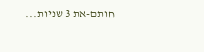חותם-את 3 שניות...